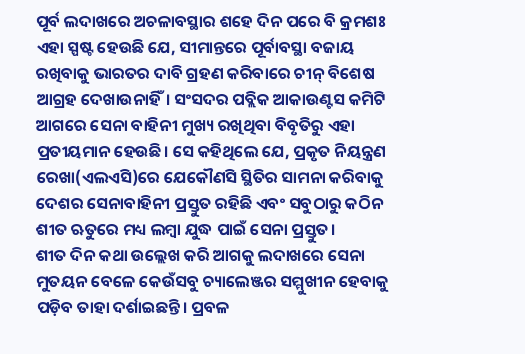ପୂର୍ବ ଲଦାଖରେ ଅଚଳାବସ୍ଥାର ଶହେ ଦିନ ପରେ ବି କ୍ରମଶଃ ଏହା ସ୍ପଷ୍ଟ ହେଉଛି ଯେ, ସୀମାନ୍ତରେ ପୂର୍ବାବସ୍ଥା ବଜାୟ ରଖିବାକୁ ଭାରତର ଦାବି ଗ୍ରହଣ କରିବାରେ ଚୀନ୍ ବିଶେଷ ଆଗ୍ରହ ଦେଖାଉନାହିଁ। ସଂସଦର ପବ୍ଲିକ ଆକାଉଣ୍ଟସ କମିଟି ଆଗରେ ସେନା ବାହିନୀ ମୁଖ୍ୟ ରଖିଥିବା ବିବୃତିରୁ ଏହା ପ୍ରତୀୟମାନ ହେଉଛି। ସେ କହିଥିଲେ ଯେ, ପ୍ରକୃତ ନିୟନ୍ତ୍ରଣ ରେଖା(ଏଲଏସି)ରେ ଯେକୌଣସି ସ୍ଥିତିର ସାମନା କରିବାକୁ ଦେଶର ସେନାବାହିନୀ ପ୍ରସ୍ତୁତ ରହିଛି ଏବଂ ସବୁଠାରୁ କଠିନ ଶୀତ ଋତୁରେ ମଧ୍ୟ ଲମ୍ବା ଯୁଦ୍ଧ ପାଇଁ ସେନା ପ୍ରସ୍ତୁତ।
ଶୀତ ଦିନ କଥା ଉଲ୍ଲେଖ କରି ଆଗକୁ ଲଦାଖରେ ସେନା ମୁତୟନ ବେଳେ କେଉଁସବୁ ଚ୍ୟାଲେଞ୍ଜର ସମ୍ମୁଖୀନ ହେବାକୁ ପଡ଼ିବ ତାହା ଦର୍ଶାଇଛନ୍ତି। ପ୍ରବଳ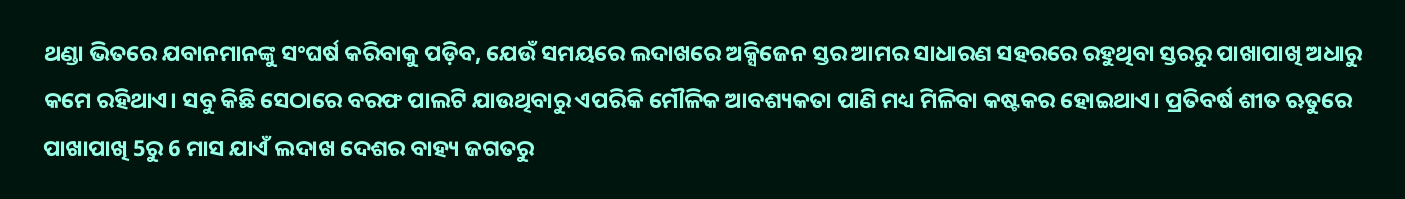ଥଣ୍ଡା ଭିତରେ ଯବାନମାନଙ୍କୁ ସଂଘର୍ଷ କରିବାକୁ ପଡ଼ିବ, ଯେଉଁ ସମୟରେ ଲଦାଖରେ ଅକ୍ସିଜେନ ସ୍ତର ଆମର ସାଧାରଣ ସହରରେ ରହୁଥିବା ସ୍ତରରୁ ପାଖାପାଖି ଅଧାରୁ କମେ ରହିଥାଏ। ସବୁ କିଛି ସେଠାରେ ବରଫ ପାଲଟି ଯାଉଥିବାରୁ ଏପରିକି ମୌଳିକ ଆବଶ୍ୟକତା ପାଣି ମଧ୍ୟ ମିଳିବା କଷ୍ଟକର ହୋଇଥାଏ। ପ୍ରତିବର୍ଷ ଶୀତ ଋତୁରେ ପାଖାପାଖି 5ରୁ 6 ମାସ ଯାଏଁ ଲଦାଖ ଦେଶର ବାହ୍ୟ ଜଗତରୁ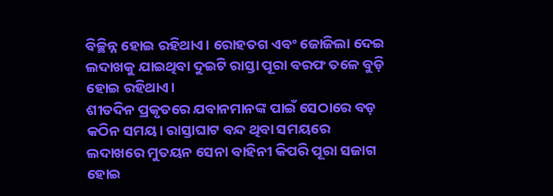ବିଚ୍ଛିନ୍ନ ହୋଇ ରହିଥାଏ। ରୋହତଗ ଏବଂ ଜୋଜିଲା ଦେଇ ଲଦାଖକୁ ଯାଇଥିବା ଦୁଇଟି ରାସ୍ତା ପୂରା ବରଫ ତଳେ ବୁଡ଼ି ହୋଇ ରହିଥାଏ।
ଶୀତଦିନ ପ୍ରକୃତରେ ଯବାନମାନଙ୍କ ପାଇଁ ସେଠାରେ ବଡ଼ କଠିନ ସମୟ। ରାସ୍ତାଘାଟ ବନ୍ଦ ଥିବା ସମୟରେ ଲଦାଖରେ ମୁତୟନ ସେନା ବାହିନୀ କିପରି ପୂରା ସଜାଗ ହୋଇ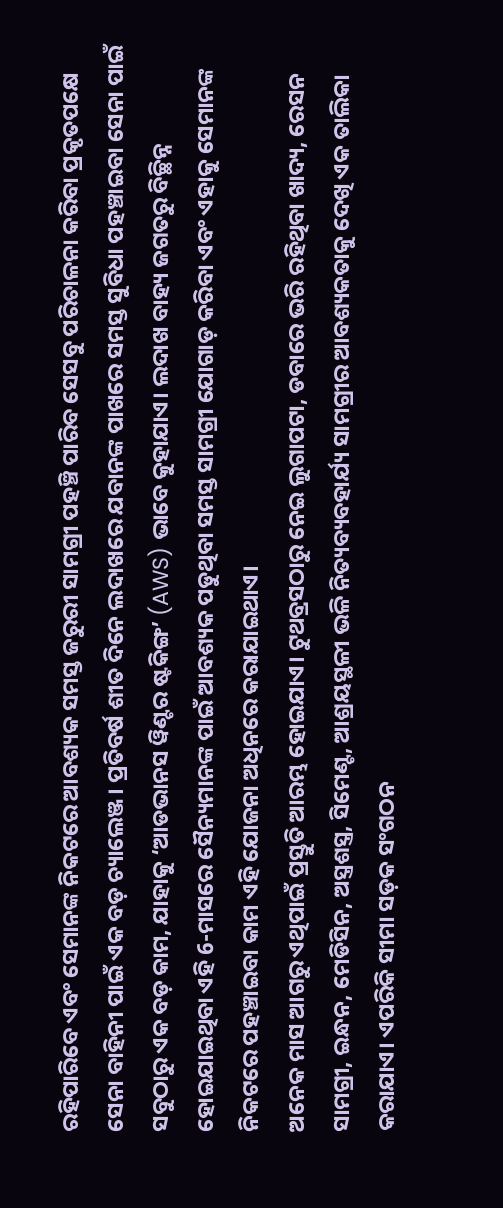ରହିପାରିବେ ଏବଂ ସେମାନଙ୍କ ନିକଟରେ ଆବଶ୍ୟକ ସମସ୍ତ ଜରୁରୀ ସାମଗ୍ରୀ ପହଞ୍ଚି ପାରିବ ସେସବୁ ପରିଚାଳନା କରିବା ପ୍ରକୃତପକ୍ଷେ ସେନା ବାହିନୀ ପାଇଁ ଏକ ବଡ଼ ଚ୍ୟାଲେଞ୍ଜ। ପ୍ରତିବର୍ଷ ଶୀତ ଦିନେ ଲଦାଖରେ ଯବାନଙ୍କ ପାଖରେ ସମସ୍ତ ସୁବିଧା ପହଞ୍ଚାଇବା ସେନା ପାଇଁ ସବୁଠାରୁ ଏକ ବଡ଼ କାମ, ଯାହାକୁ ‘ଆଡଭାନସ ୱିଣ୍ଟର ଷ୍ଟକିଙ୍ଗ’ (AWS) ଭାବେ କୁହାଯାଏ। ଲଦାଖ ବାହ୍ୟ ଜଗତରୁ ବିଚ୍ଛିନ୍ନ ହୋଇଯାଇଥିବା ଏହି 6-ମାସରେ ସୈନ୍ୟମାନଙ୍କ ପାଇଁ ଆବଶ୍ୟକ ପଡୁଥିବା ସମସ୍ତ ସାମଗ୍ରୀ ଯୋଗାଡ଼ କରିବା ଏବଂ ଏହାକୁ ସେମାନଙ୍କ ନିକଟରେ ପହଞ୍ଚାଇବା କାମ ଏହି ଯୋଜନା ଅଧିନରେ କରାଯାଇଥାଏ।
ଅନେକ ମାସ ଆଗରୁ ଏଥିପାଇଁ ପ୍ରସ୍ତୁତି ଆରମ୍ଭ ହୋଇଯାଏ। ଟୁଥବ୍ରସଠାରୁ ନେଇ ଲୁଗାପଟା, ଡବାରେ ଭରି ରହିଥିବା ଖାଦ୍ୟ, ରେସନ ସାମଗ୍ରୀ, ଇନ୍ଧନ, ମେଡିସିନ, ଅସ୍ତ୍ରଶସ୍ତ୍ର, ସିମେଣ୍ଟ, ଆଶ୍ରୟସ୍ଥଳୀ ଭଳି ନିତ୍ୟବ୍ୟବହାର୍ଯ୍ୟ ସାମଗ୍ରୀର ଆବଶ୍ୟକତାକୁ ଦେଖି ଏକ ତାଲିକା କରାଯାଏ। ଏପରିକି ସୀମା ସଡ଼କ ସଂଗଠନ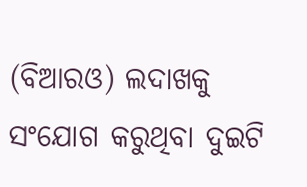(ବିଆରଓ) ଲଦାଖକୁ ସଂଯୋଗ କରୁଥିବା ଦୁଇଟି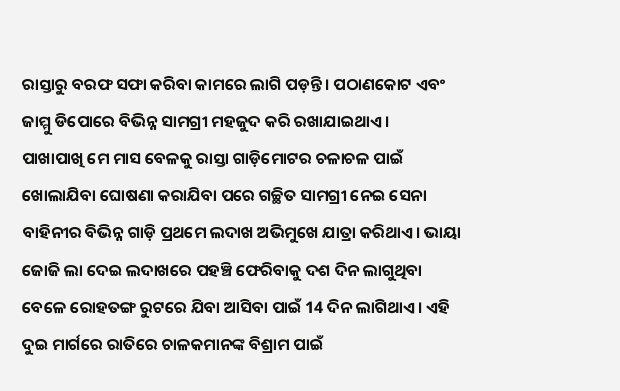ରାସ୍ତାରୁ ବରଫ ସଫା କରିବା କାମରେ ଲାଗି ପଡ଼ନ୍ତି। ପଠାଣକୋଟ ଏବଂ ଜାମ୍ମୁ ଡିପୋରେ ବିଭିନ୍ନ ସାମଗ୍ରୀ ମହଜୁଦ କରି ରଖାଯାଇଥାଏ।
ପାଖାପାଖି ମେ ମାସ ବେଳକୁ ରାସ୍ତା ଗାଡ଼ିମୋଟର ଚଳାଚଳ ପାଇଁ ଖୋଲାଯିବା ଘୋଷଣା କରାଯିବା ପରେ ଗଚ୍ଛିତ ସାମଗ୍ରୀ ନେଇ ସେନା ବାହିନୀର ବିଭିନ୍ନ ଗାଡ଼ି ପ୍ରଥମେ ଲଦାଖ ଅଭିମୁଖେ ଯାତ୍ରା କରିଥାଏ। ଭାୟା ଜୋଜି ଲା ଦେଇ ଲଦାଖରେ ପହଞ୍ଚି ଫେରିବାକୁ ଦଶ ଦିନ ଲାଗୁଥିବା ବେଳେ ରୋହତଙ୍ଗ ରୁଟରେ ଯିବା ଆସିବା ପାଇଁ 14 ଦିନ ଲାଗିଥାଏ। ଏହି ଦୁଇ ମାର୍ଗରେ ରାତିରେ ଚାଳକମାନଙ୍କ ବିଶ୍ରାମ ପାଇଁ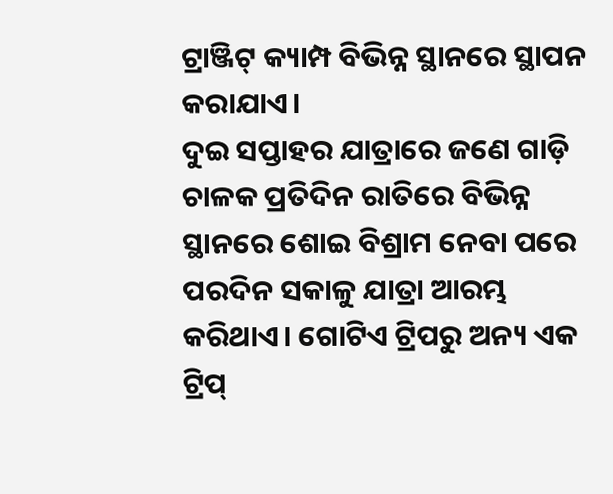ଟ୍ରାଞ୍ଜିଟ୍ କ୍ୟାମ୍ପ ବିଭିନ୍ନ ସ୍ଥାନରେ ସ୍ଥାପନ କରାଯାଏ।
ଦୁଇ ସପ୍ତାହର ଯାତ୍ରାରେ ଜଣେ ଗାଡ଼ି ଚାଳକ ପ୍ରତିଦିନ ରାତିରେ ବିଭିନ୍ନ ସ୍ଥାନରେ ଶୋଇ ବିଶ୍ରାମ ନେବା ପରେ ପରଦିନ ସକାଳୁ ଯାତ୍ରା ଆରମ୍ଭ କରିଥାଏ। ଗୋଟିଏ ଟ୍ରିପରୁ ଅନ୍ୟ ଏକ ଟ୍ରିପ୍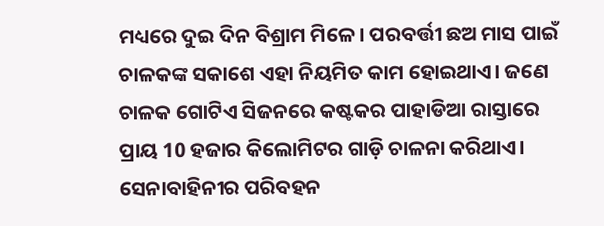ମଧ୍ୟରେ ଦୁଇ ଦିନ ବିଶ୍ରାମ ମିଳେ। ପରବର୍ତ୍ତୀ ଛଅ ମାସ ପାଇଁ ଚାଳକଙ୍କ ସକାଶେ ଏହା ନିୟମିତ କାମ ହୋଇଥାଏ। ଜଣେ ଚାଳକ ଗୋଟିଏ ସିଜନରେ କଷ୍ଟକର ପାହାଡିଆ ରାସ୍ତାରେ ପ୍ରାୟ 10 ହଜାର କିଲୋମିଟର ଗାଡ଼ି ଚାଳନା କରିଥାଏ। ସେନାବାହିନୀର ପରିବହନ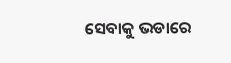ସେବାକୁ ଭଡାରେ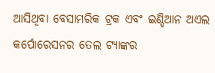ଆସିଥିବା ବେସାମରିକ ଟ୍ରକ ଏବଂ ଇଣ୍ଡିଆନ ଅଏଲ କର୍ପୋରେସନର ତେଲ ଟ୍ୟାଙ୍କର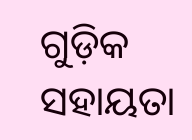ଗୁଡ଼ିକ ସହାୟତା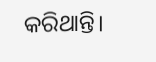କରିଥାନ୍ତି।